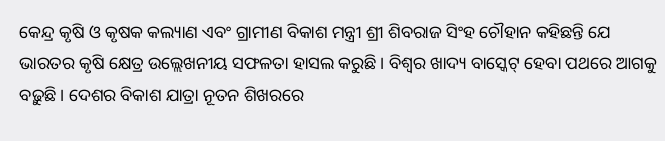କେନ୍ଦ୍ର କୃଷି ଓ କୃଷକ କଲ୍ୟାଣ ଏବଂ ଗ୍ରାମୀଣ ବିକାଶ ମନ୍ତ୍ରୀ ଶ୍ରୀ ଶିବରାଜ ସିଂହ ଚୌହାନ କହିଛନ୍ତି ଯେ ଭାରତର କୃଷି କ୍ଷେତ୍ର ଉଲ୍ଲେଖନୀୟ ସଫଳତା ହାସଲ କରୁଛି । ବିଶ୍ୱର ଖାଦ୍ୟ ବାସ୍କେଟ୍ ହେବା ପଥରେ ଆଗକୁ ବଢ଼ୁଛି। ଦେଶର ବିକାଶ ଯାତ୍ରା ନୂତନ ଶିଖରରେ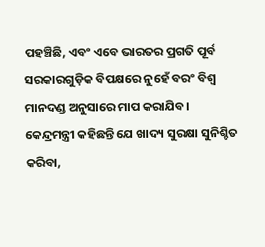ପହଞ୍ଚିଛି, ଏବଂ ଏବେ ଭାରତର ପ୍ରଗତି ପୂର୍ବ ସରକାରଗୁଡ଼ିକ ବିପକ୍ଷରେ ନୁହେଁ ବରଂ ବିଶ୍ୱ ମାନଦଣ୍ଡ ଅନୁସାରେ ମାପ କରାଯିବ।
କେନ୍ଦ୍ରମନ୍ତ୍ରୀ କହିଛନ୍ତି ଯେ ଖାଦ୍ୟ ସୁରକ୍ଷା ସୁନିଶ୍ଚିତ କରିବା,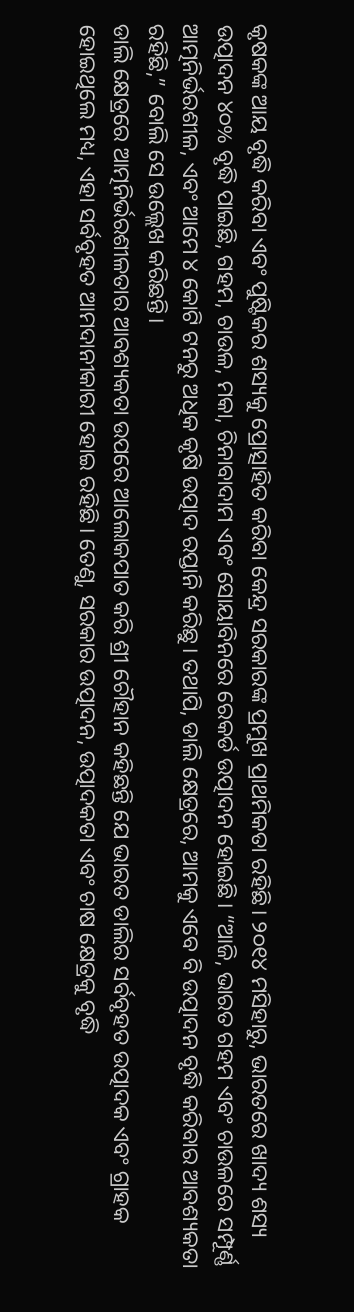କୃଷକଙ୍କ ଆୟ ବୃଦ୍ଧି କରିବା ଏବଂ ପୁଷ୍ଟିକର ଶସ୍ୟକୁ ପ୍ରୋତ୍ସାହିତ କରିବା କେନ୍ଦ୍ର ସରକାରଙ୍କ ପ୍ରମୁଖ ପ୍ରାଥମିକତା ରହିଛି। ୨୦୧୪ ମସିହାରୁ, ଭାରତରେ ଖାଦ୍ୟ ଶସ୍ୟ ଉତ୍ପାଦନ ୪୦% ବୃଦ୍ଧି ପାଇଛି, ଗହମ, ଚାଉଳ, ମକା, ଚିନାବାଦାମ ଏବଂ ସୋୟାବିନରେ ରେକର୍ଡ ଉତ୍ପାଦନ ହୋଇଛି। “ଆଜି, ଭାରତ ଗହମ ଏବଂ ଚାଉଳରେ ସମ୍ପୂର୍ଣ୍ଣ ଆତ୍ମନିର୍ଭରଶୀଳ, ଏବଂ ଆମେ ୪ କୋଟି ଟନରୁ ଅଧିକ କୃଷି ଉତ୍ପାଦ ରପ୍ତାନି କରିଛୁ। ତଥାପି, ଡାଲି କ୍ଷେତ୍ରରେ, ଆମକୁ ଏବେ ବି ଉତ୍ପାଦନ ବୃଦ୍ଧି କରିବାର ଆବଶ୍ୟକତା ରହିଛି,” ବୋଲି ସେ ଉଲ୍ଲେଖ କରିଛନ୍ତି।
ଡାଲି କ୍ଷେତ୍ରରେ ଆତ୍ମନିର୍ଭରଶୀଳତାର ଆବଶ୍ୟକତା ଉପରେ ଆଲୋକପାତ କରି ଶ୍ରୀ ଚୌହାନ କହିଛନ୍ତି ଯେ ଭାରତ ଡାଲିର ସର୍ବବୃହତ ଉତ୍ପାଦକ ଏବଂ ଗ୍ରାହକ ହୋଇଥିଲେ ମଧ୍ୟ, ଏହା ସର୍ବବୃହତ ଆମଦାନୀକାରୀ ହୋଇ ରହିଛି। ତେଣୁ, ସରକାର ଉତ୍ପାଦନ, ଉତ୍ପାଦକତା ଏବଂ ଚାଷ କ୍ଷେତ୍ରକୁ ବୃଦ୍ଧି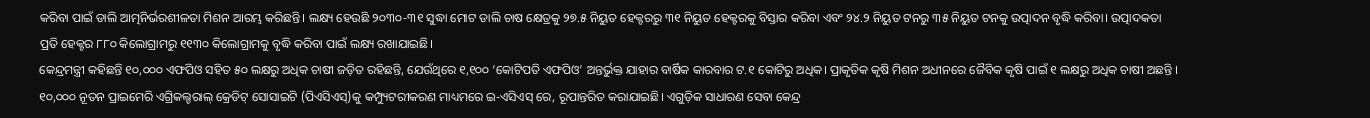କରିବା ପାଇଁ ଡାଲି ଆତ୍ମନିର୍ଭରଶୀଳତା ମିଶନ ଆରମ୍ଭ କରିଛନ୍ତି। ଲକ୍ଷ୍ୟ ହେଉଛି ୨୦୩୦-୩୧ ସୁଦ୍ଧା ମୋଟ ଡାଲି ଚାଷ କ୍ଷେତ୍ରକୁ ୨୭.୫ ନିୟୁତ ହେକ୍ଟରରୁ ୩୧ ନିୟୁତ ହେକ୍ଟରକୁ ବିସ୍ତାର କରିବା ଏବଂ ୨୪.୨ ନିୟୁତ ଟନରୁ ୩୫ ନିୟୁତ ଟନକୁ ଉତ୍ପାଦନ ବୃଦ୍ଧି କରିବା। ଉତ୍ପାଦକତା ପ୍ରତି ହେକ୍ଟର ୮୮୦ କିଲୋଗ୍ରାମରୁ ୧୧୩୦ କିଲୋଗ୍ରାମକୁ ବୃଦ୍ଧି କରିବା ପାଇଁ ଲକ୍ଷ୍ୟ ରଖାଯାଇଛି।
କେନ୍ଦ୍ରମନ୍ତ୍ରୀ କହିଛନ୍ତି ୧୦,୦୦୦ ଏଫପିଓ ସହିତ ୫୦ ଲକ୍ଷରୁ ଅଧିକ ଚାଷୀ ଜଡ଼ିତ ରହିଛନ୍ତି, ଯେଉଁଥିରେ ୧,୧୦୦ ‘କୋଟିପତି ଏଫପିଓ’ ଅନ୍ତର୍ଭୁକ୍ତ ଯାହାର ବାର୍ଷିକ କାରବାର ଟ.୧ କୋଟିରୁ ଅଧିକ। ପ୍ରାକୃତିକ କୃଷି ମିଶନ ଅଧୀନରେ ଜୈବିକ କୃଷି ପାଇଁ ୧ ଲକ୍ଷରୁ ଅଧିକ ଚାଷୀ ଅଛନ୍ତି । ୧୦,୦୦୦ ନୂତନ ପ୍ରାଇମେରି ଏଗ୍ରିକଲ୍ଚରାଲ୍ କ୍ରେଡିଟ୍ ସୋସାଇଟି (ପିଏସିଏସ୍)କୁ କମ୍ପ୍ୟୁଟରୀକରଣ ମାଧ୍ୟମରେ ଇ-ଏସିଏସ୍ ରେ, ରୂପାନ୍ତରିତ କରାଯାଇଛି। ଏଗୁଡ଼ିକ ସାଧାରଣ ସେବା କେନ୍ଦ୍ର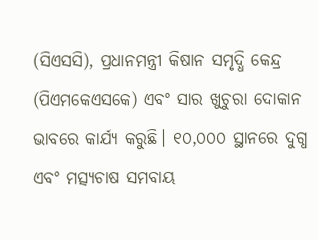(ସିଏସସି), ପ୍ରଧାନମନ୍ତ୍ରୀ କିଷାନ ସମୃଦ୍ଧି କେନ୍ଦ୍ର (ପିଏମକେଏସକେ) ଏବଂ ସାର ଖୁଚୁରା ଦୋକାନ ଭାବରେ କାର୍ଯ୍ୟ କରୁଛି। ୧୦,୦୦୦ ସ୍ଥାନରେ ଦୁଗ୍ଧ ଏବଂ ମତ୍ସ୍ୟଚାଷ ସମବାୟ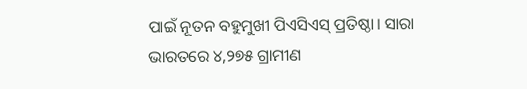ପାଇଁ ନୂତନ ବହୁମୁଖୀ ପିଏସିଏସ୍ ପ୍ରତିଷ୍ଠା। ସାରା ଭାରତରେ ୪,୨୭୫ ଗ୍ରାମୀଣ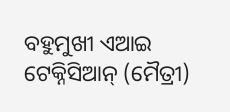ବହୁମୁଖୀ ଏଆଇ ଟେକ୍ନିସିଆନ୍ (ମୈତ୍ରୀ)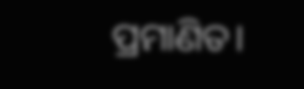ପ୍ରମାଣିତ।